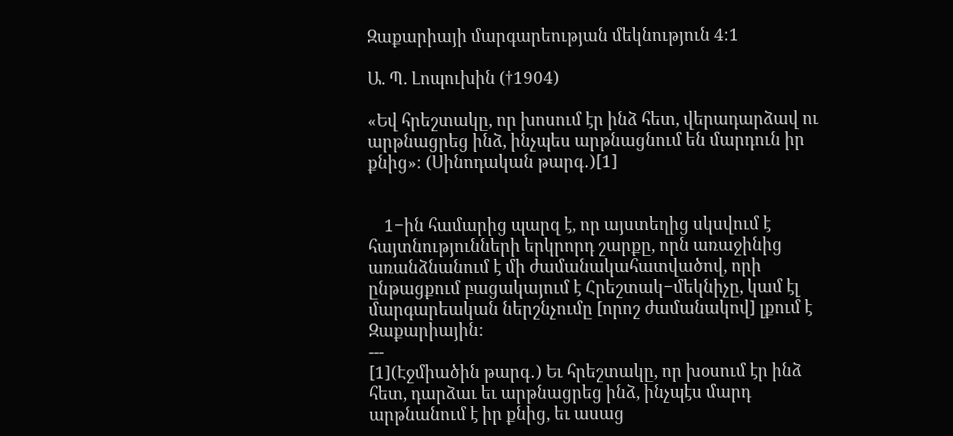Զաքարիայի մարգարեության մեկնություն 4։1

Ա. Պ. Լոպուխին (†1904)

«Եվ հրեշտակը, որ խոսում էր ինձ հետ, վերադարձավ ու արթնացրեց ինձ, ինչպես արթնացնում են մարդուն իր քնից»։ (Սինոդական թարգ․)[1]


    1−ին համարից պարզ է, որ այստեղից սկսվում է հայտնությունների երկրորդ շարքը, որն առաջինից առանձնանում է մի ժամանակահատվածով, որի ընթացքում բացակայում է Հրեշտակ−մեկնիչը, կամ էլ մարգարեական ներշնչումը [որոշ ժամանակով] լքում է Զաքարիային:
---
[1](Էջմիածին թարգ․) Եւ հրեշտակը, որ խօսում էր ինձ հետ, դարձաւ եւ արթնացրեց ինձ, ինչպէս մարդ արթնանում է իր քնից, եւ ասաց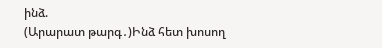ինձ.
(Արարատ թարգ․)Ինձ հետ խոսող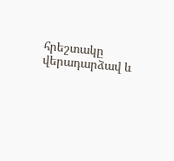հրեշտակը վերադարձավ և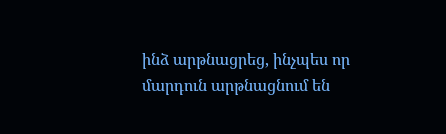ինձ արթնացրեց, ինչպես որ մարդուն արթնացնում են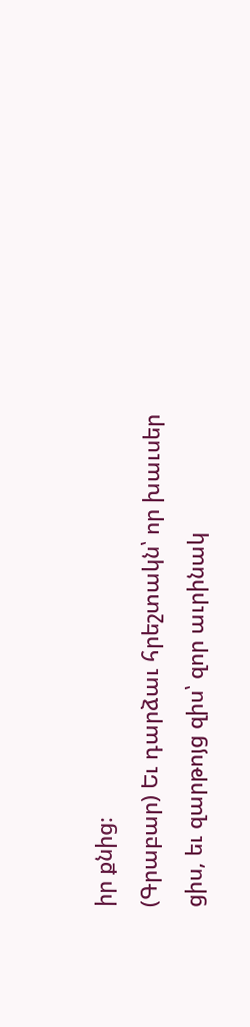իր քնից։
(Գրաբար) Եւ դարձաւ հրեշտակն՝ որ խաւսեր ցիս, եւ զարթոյց զիս՝ զոր աւրինակ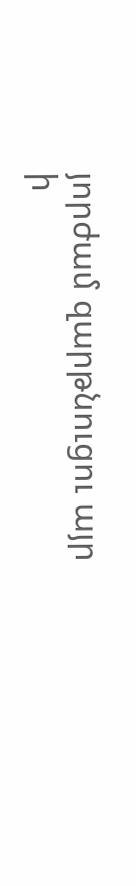յորժամ զարթնուցու այր ի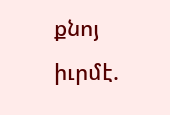քնոյ իւրմէ.